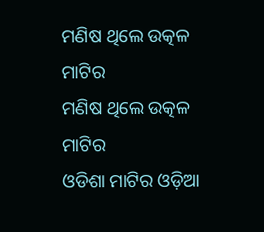ମଣିଷ ଥିଲେ ଉତ୍କଳ ମାଟିର
ମଣିଷ ଥିଲେ ଉତ୍କଳ ମାଟିର
ଓଡିଶା ମାଟିର ଓଡ଼ିଆ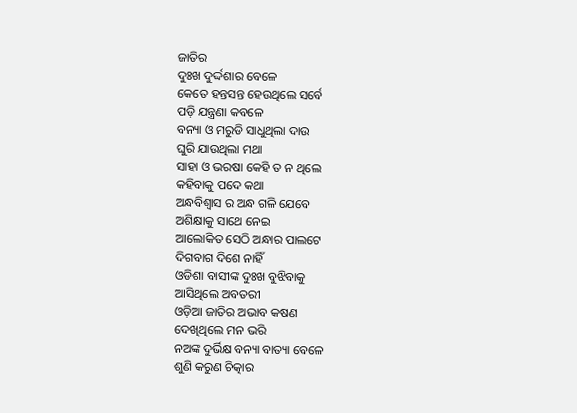ଜାତିର
ଦୁଃଖ ଦୁର୍ଦ୍ଦଶାର ବେଳେ
କେତେ ହନ୍ତସନ୍ତ ହେଉଥିଲେ ସର୍ବେ
ପଡ଼ି ଯନ୍ତ୍ରଣା କବଳେ
ବନ୍ୟା ଓ ମରୁଡି ସାଧୁଥିଲା ଦାଉ
ଘୁରି ଯାଉଥିଲା ମଥା
ସାହା ଓ ଭରଷା କେହି ତ ନ ଥିଲେ
କହିବାକୁ ପଦେ କଥା
ଅନ୍ଧବିଶ୍ୱାସ ର ଅନ୍ଧ ଗଳି ଯେବେ
ଅଶିକ୍ଷାକୁ ସାଥେ ନେଇ
ଆଲୋକିତ ସେଠି ଅନ୍ଧାର ପାଲଟେ
ଦିଗବାଗ ଦିଶେ ନାହିଁ
ଓଡିଶା ବାସୀଙ୍କ ଦୁଃଖ ବୁଝିବାକୁ
ଆସିଥିଲେ ଅବତରୀ
ଓଡ଼ିଆ ଜାତିର ଅଭାବ କଷଣ
ଦେଖିଥିଲେ ମନ ଭରି
ନଅଙ୍କ ଦୁର୍ଭିକ୍ଷ ବନ୍ୟା ବାତ୍ୟା ବେଳେ
ଶୁଣି କରୁଣ ଚିତ୍କାର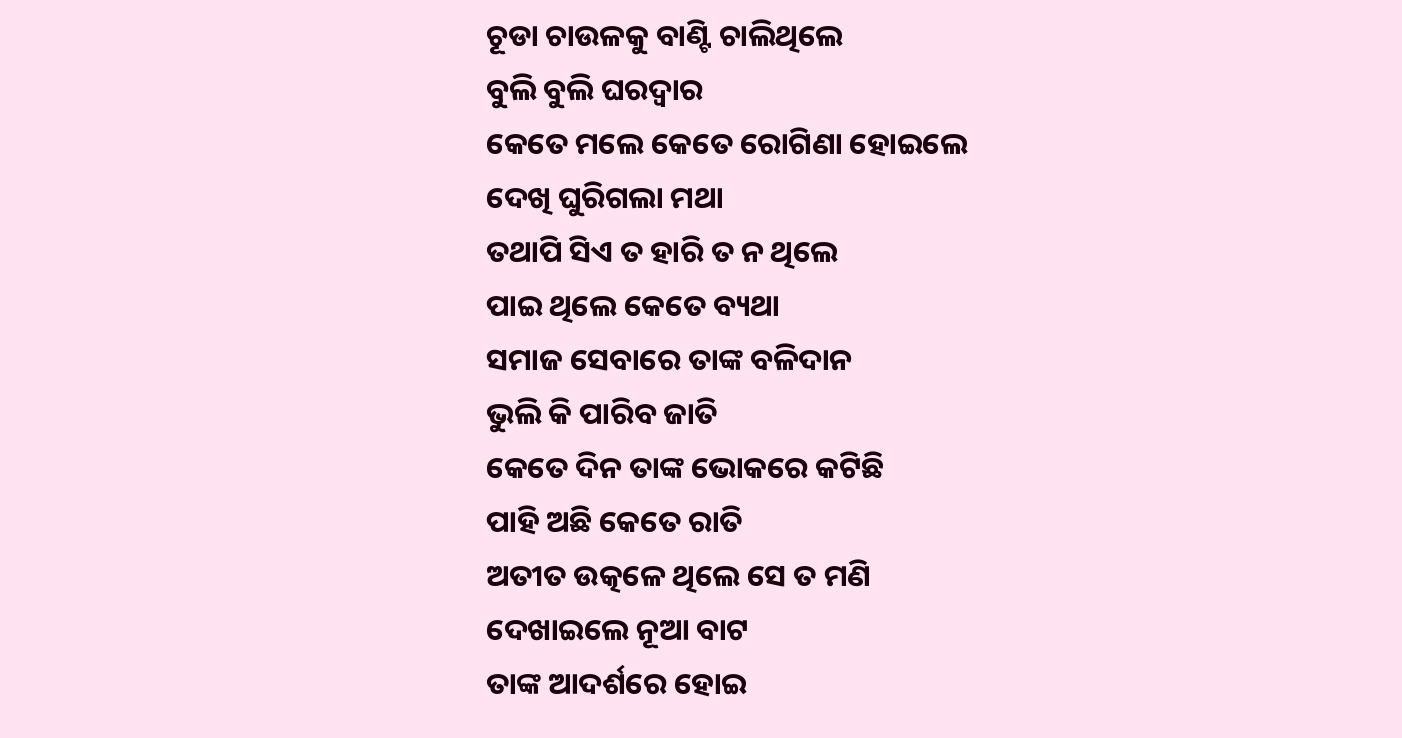ଚୂଡା ଚାଉଳକୁ ବାଣ୍ଟି ଚାଲିଥିଲେ
ବୁଲି ବୁଲି ଘରଦ୍ୱାର
କେତେ ମଲେ କେତେ ରୋଗିଣା ହୋଇଲେ
ଦେଖି ଘୁରିଗଲା ମଥା
ତଥାପି ସିଏ ତ ହାରି ତ ନ ଥିଲେ
ପାଇ ଥିଲେ କେତେ ବ୍ୟଥା
ସମାଜ ସେବାରେ ତାଙ୍କ ବଳିଦାନ
ଭୁଲି କି ପାରିବ ଜାତି
କେତେ ଦିନ ତାଙ୍କ ଭୋକରେ କଟିଛି
ପାହି ଅଛି କେତେ ରାତି
ଅତୀତ ଉତ୍କଳେ ଥିଲେ ସେ ତ ମଣି
ଦେଖାଇଲେ ନୂଆ ବାଟ
ତାଙ୍କ ଆଦର୍ଶରେ ହୋଇ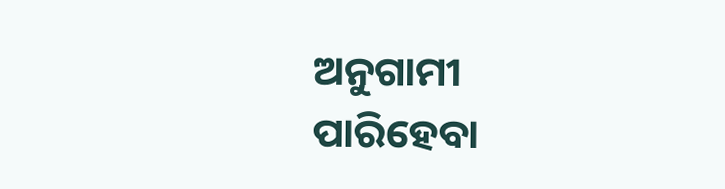ଅନୁଗାମୀ
ପାରିହେବା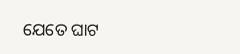ଯେତେ ଘାଟ